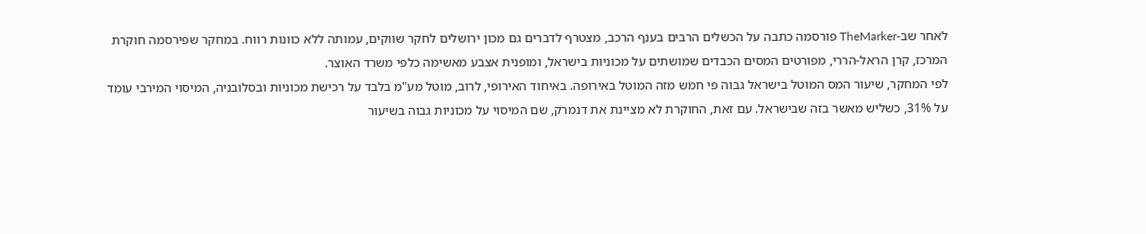לאחר שב-TheMarker פורסמה כתבה על הכשלים הרבים בענף הרכב, מצטרף לדברים גם מכון ירושלים לחקר שווקים, עמותה ללא כוונות רווח. במחקר שפירסמה חוקרת המרכז, קרן הראל-הררי, מפורטים המסים הכבדים שמושתים על מכוניות בישראל, ומופנית אצבע מאשימה כלפי משרד האוצר.
לפי המחקר, שיעור המס המוטל בישראל גבוה פי חמש מזה המוטל באירופה. באיחוד האירופי, לרוב, מוטל מע"מ בלבד על רכישת מכוניות ובסלובניה, המיסוי המירבי עומד על 31%, כשליש מאשר בזה שבישראל. עם זאת, החוקרת לא מציינת את דנמרק, שם המיסוי על מכוניות גבוה בשיעור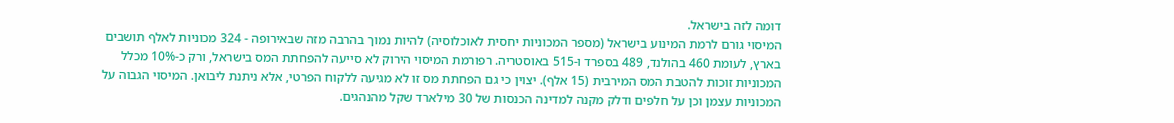דומה לזה בישראל.
המיסוי גורם לרמת המינוע בישראל (מספר המכוניות יחסית לאוכלוסיה) להיות נמוך בהרבה מזה שבאירופה - 324 מכוניות לאלף תושבים בארץ, לעומת 460 בהולנד, 489 בספרד ו-515 באוסטריה. רפורמת המיסוי הירוק לא סייעה להפחתת המס בישראל, ורק כ-10% מכלל המכוניות זוכות להטבת המס המירבית (15 אלף). יצוין כי גם הפחתת מס זו לא מגיעה ללקוח הפרטי, אלא ניתנת ליבואן. המיסוי הגבוה על המכוניות עצמן וכן על חלפים ודלק מקנה למדינה הכנסות של 30 מילארד שקל מהנהגים.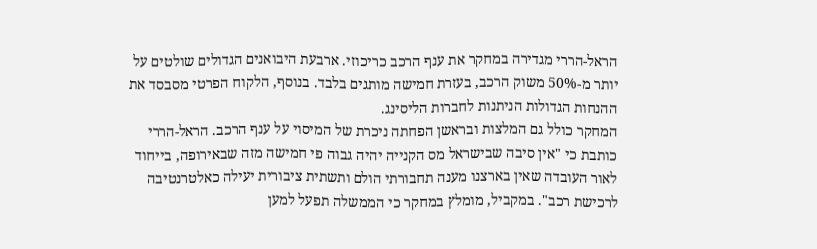הראל-הררי מגדירה במחקר את ענף הרכב כריכוזי. ארבעת היבואנים הגדולים שולטים על יותר מ-50% משוק הרכב, בעזרת חמישה מותגים בלבד. בנוסף, הלקוח הפרטי מסבסד את ההנחות הגדולות הניתנות לחברות הליסינג.
המחקר כולל גם המלצות ובראשן הפחתה ניכרת של המיסוי על ענף הרכב. הראל-הררי כותבת כי "אין סיבה שבישראל מס הקנייה יהיה גבוה פי חמישה מזה שבאירופה, בייחוד לאור העובדה שאין בארצנו מענה תחבורתי הולם ותשתית ציבורית יעילה כאלטרנטיבה לרכישת רכב". במקביל, מומלץ במחקר כי הממשלה תפעל למען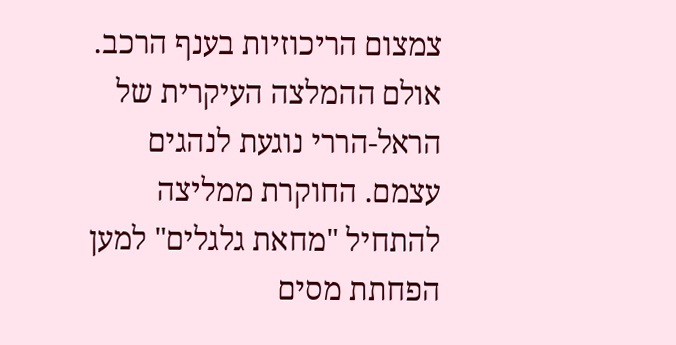צמצום הריכוזיות בענף הרכב.
אולם ההמלצה העיקרית של הראל-הררי נוגעת לנהגים עצמם. החוקרת ממליצה להתחיל "מחאת גלגלים" למען הפחתת מסים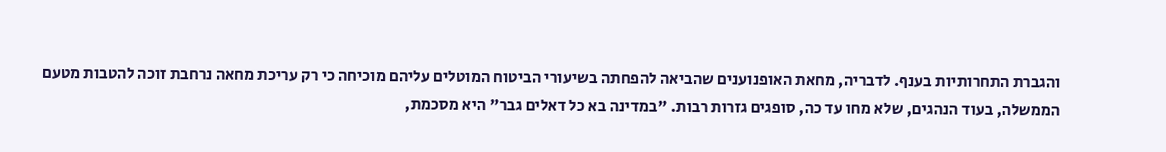והגברת התחרותיות בענף. לדבריה, מחאת האופנוענים שהביאה להפחתה בשיעורי הביטוח המוטלים עליהם מוכיחה כי רק עריכת מחאה נרחבת זוכה להטבות מטעם הממשלה, בעוד הנהגים, שלא מחו עד כה, סופגים גזרות רבות. "במדינה בא כל דאלים גבר" היא מסכמת,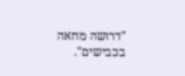"דרושה מחאה בכבישים".